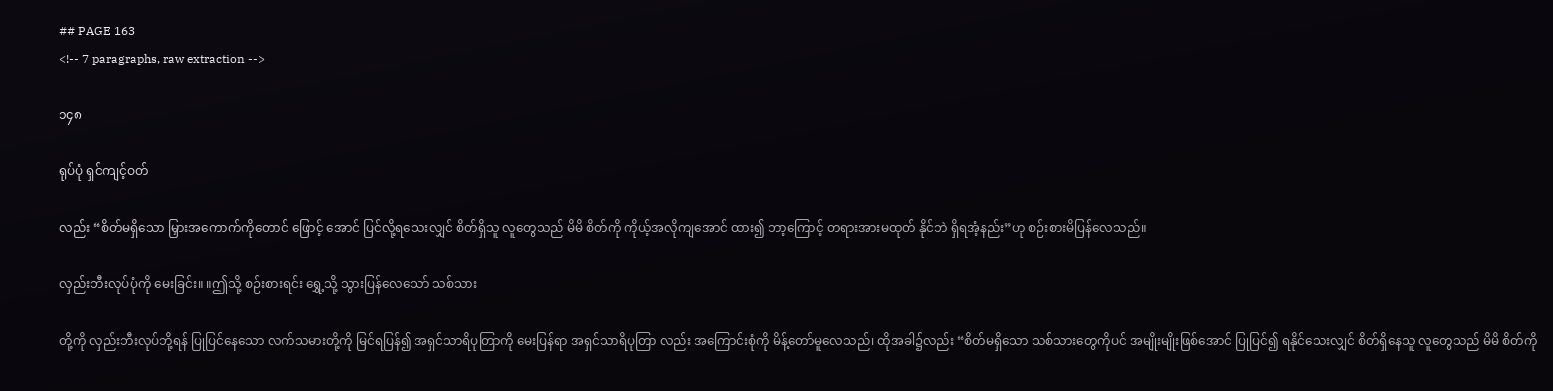## PAGE 163
<!-- 7 paragraphs, raw extraction -->

၁၄၈

ရုပ်ပုံ ရှင်ကျင့်ဝတ်

လည်း “စိတ်မရှိသော မြှားအကောက်ကိုတောင် ဖြောင့် အောင် ပြင်လို့ရသေးလျှင် စိတ်ရှိသူ လူတွေသည် မိမိ စိတ်ကို ကိုယ့်အလိုကျအောင် ထား၍ ဘာ့ကြောင့် တရားအားမထုတ် နိုင်ဘဲ ရှိရအံ့နည်း”ဟု စဉ်းစားမိပြန်လေသည်။

လှည်းဘီးလုပ်ပုံကို မေးခြင်း။ ။ဤသို့ စဉ်းစားရင်း ရွှေ့သို့ သွားပြန်လေသော် သစ်သား

တို့ကို လှည်းဘီးလုပ်ဘို့ရန် ပြုပြင်နေသော လက်သမားတို့ကို မြင်ရပြန်၍ အရှင်သာရိပုတြာကို မေးပြန်ရာ အရှင်သာရိပုတြာ လည်း အကြောင်းစုံကို မိန့်တော်မူလေသည်၊ ထိုအခါ၌လည်း “စိတ်မရှိသော သစ်သားတွေကိုပင် အမျိုးမျိုးဖြစ်အောင် ပြုပြင်၍ ရနိုင်သေးလျှင် စိတ်ရှိနေသူ လူတွေသည် မိမိ စိတ်ကို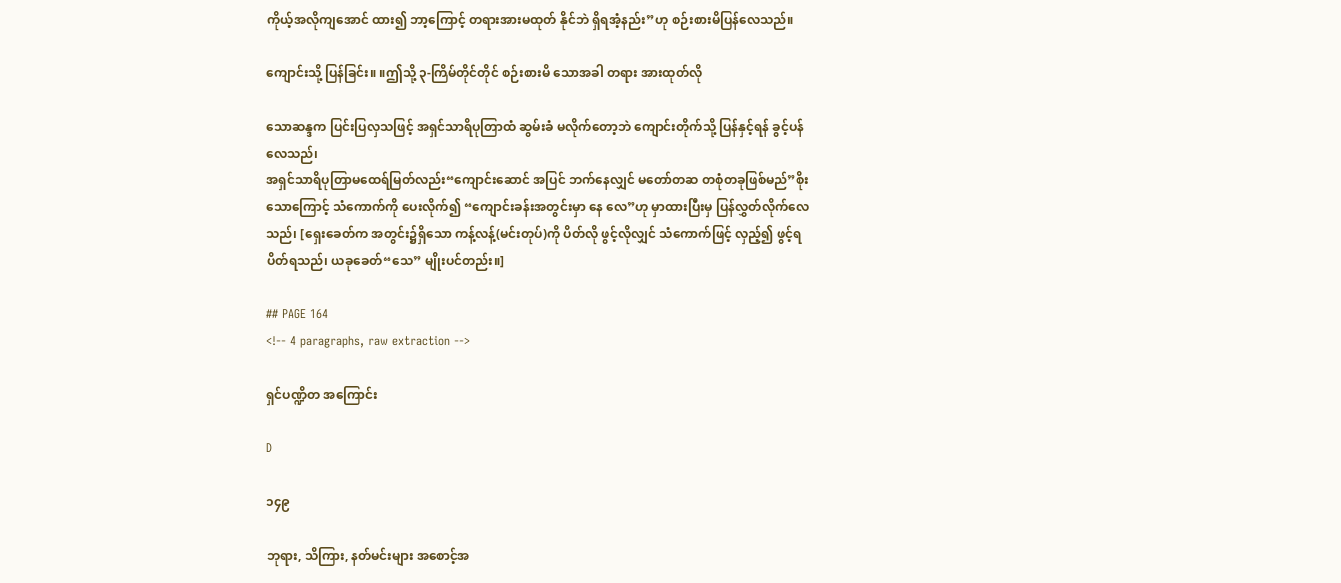ကိုယ့်အလိုကျအောင် ထား၍ ဘာ့ကြောင့် တရားအားမထုတ် နိုင်ဘဲ ရှိရအံ့နည်း”ဟု စဉ်းစားမိပြန်လေသည်။

ကျောင်းသို့ ပြန်ခြင်း။ ။ဤသို့ ၃-ကြိမ်တိုင်တိုင် စဉ်းစားမိ သောအခါ တရား အားထုတ်လို

သောဆန္ဒက ပြင်းပြလှသဖြင့် အရှင်သာရိပုတြာထံ ဆွမ်းခံ မလိုက်တော့ဘဲ ကျောင်းတိုက်သို့ ပြန်နှင့်ရန် ခွင့်ပန်လေသည်၊
အရှင်သာရိပုတြာမထေရ်မြတ်လည်း“ကျောင်းဆောင် အပြင် ဘက်နေလျှင် မတော်တဆ တစုံတခုဖြစ်မည်”စိုးသောကြောင့် သံကောက်ကို ပေးလိုက်၍ “ကျောင်းခန်းအတွင်းမှာ နေ လေ”ဟု မှာထားပြီးမှ ပြန်လွှတ်လိုက်လေသည်၊ [ရှေးခေတ်က အတွင်း၌ရှိသော ကန့်လန့်(မင်းတုပ်)ကို ပိတ်လို ဖွင့်လိုလျှင် သံကောက်ဖြင့် လှည့်၍ ဖွင့်ရ ပိတ်ရသည်၊ ယခုခေတ်“သေ” မျိုးပင်တည်း။]

## PAGE 164
<!-- 4 paragraphs, raw extraction -->

ရှင်ပဏ္ဍိတ အကြောင်း

D

၁၄၉

ဘုရား, သိကြား, နတ်မင်းများ အစောင့်အ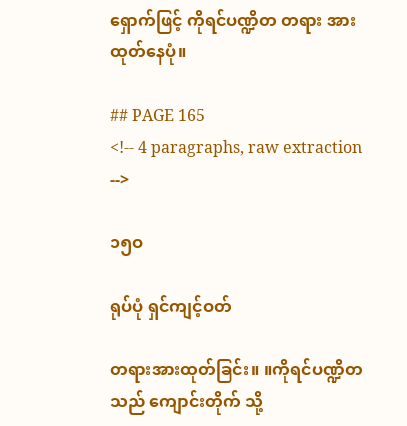ရှောက်ဖြင့် ကိုရင်ပဏ္ဍိတ တရား အားထုတ်နေပုံ။

## PAGE 165
<!-- 4 paragraphs, raw extraction -->

၁၅ဝ

ရုပ်ပုံ ရှင်ကျင့်ဝတ်

တရားအားထုတ်ခြင်း။ ။ကိုရင်ပဏ္ဍိတသည် ကျောင်းတိုက် သို့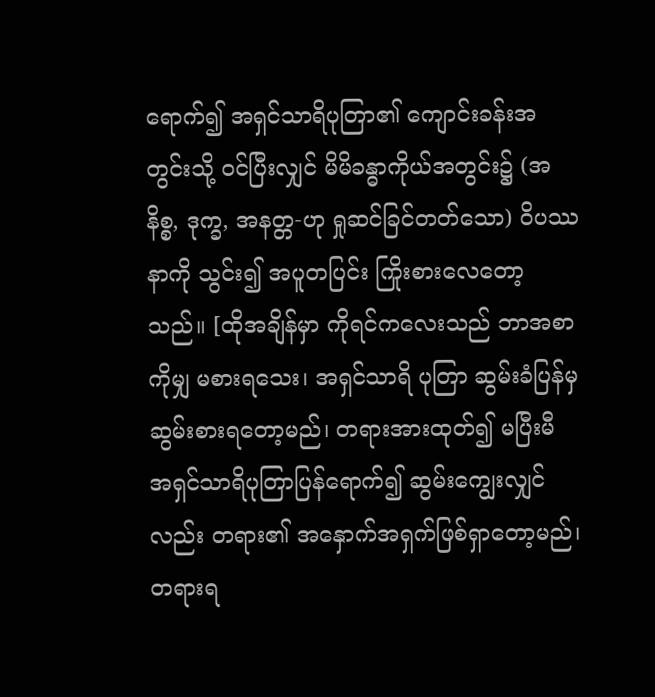ရောက်၍ အရှင်သာရိပုတြာ၏ ကျောင်းခန်းအတွင်းသို့ ဝင်ပြီးလျှင် မိမိခန္ဓာကိုယ်အတွင်း၌ (အနိစ္စ, ဒုက္ခ, အနတ္တ-ဟု ရှုဆင်ခြင်တတ်သော) ဝိပဿနာကို သွင်း၍ အပူတပြင်း ကြိုးစားလေတော့သည်။ [ထိုအချိန်မှာ ကိုရင်ကလေးသည် ဘာအစာကိုမျှ မစားရသေး၊ အရှင်သာရိ ပုတြာ ဆွမ်းခံပြန်မှ ဆွမ်းစားရတော့မည်၊ တရားအားထုတ်၍ မပြီးမီ အရှင်သာရိပုတြာပြန်ရောက်၍ ဆွမ်းကျွေးလျှင်လည်း တရား၏ အနှောက်အရှက်ဖြစ်ရှာတော့မည်၊ တရားရ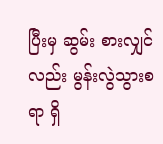ပြီးမှ ဆွမ်း စားလျှင်လည်း မွန်းလွဲသွားစရာ ရှိ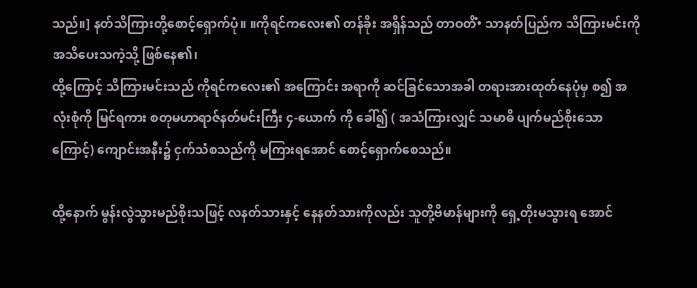သည်။] နတ်သိကြားတို့စောင့်ရှောက်ပုံ။ ။ကိုရင်ကလေး၏ တန်ခိုး အရှိန်သည် တာဝတိံ• သာနတ်ပြည်က သိကြားမင်းကို အသိပေးသကဲ့သို့ ဖြစ်နေ၏၊
ထို့ကြောင့် သိကြားမင်းသည် ကိုရင်ကလေး၏ အကြောင်း အရာကို ဆင်ခြင်သောအခါ တရားအားထုတ်နေပုံမှ စ၍ အလုံးစုံကို မြင်ရကား စတုမဟာရာဇ်နတ်မင်းကြီး ၄-ယောက် ကို ခေါ်၍ ( အသံကြားလျှင် သမာဓိ ပျက်မည်စိုးသော ကြောင့်) ကျောင်းအနီး၌ ငှက်သံစသည်ကို မကြားရအောင် စောင့်ရှောက်စေသည်။

ထို့နောက် မွန်းလွဲသွားမည်စိုးသဖြင့် လနတ်သားနှင့် နေနတ်သားကိုလည်း သူတို့ဗိမာန်များကို ရှေ့တိုးမသွားရ အောင်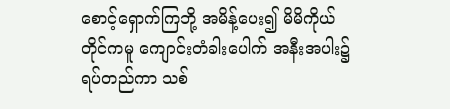စောင့်ရှောက်ကြဘို့ အမိန့်ပေး၍ မိမိကိုယ်တိုင်ကမူ ကျောင်းတံခါးပေါက် အနီးအပါး၌ ရပ်တည်ကာ သစ်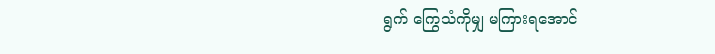ရွက် ကြွေသံကိုမျှ မကြားရအောင်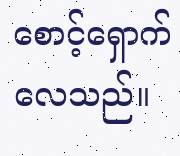စောင့်ရှောက်လေသည်။